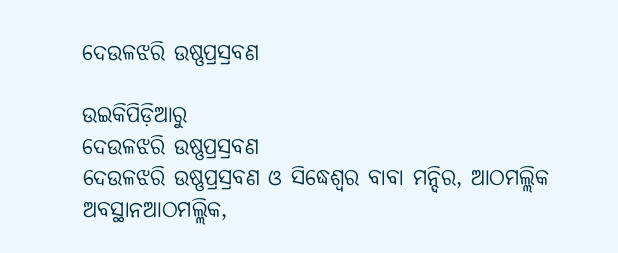ଦେଉଳଝରି ଉଷ୍ଣପ୍ରସ୍ରବଣ

ଉଇକିପିଡ଼ିଆ‌ରୁ
ଦେଉଳଝରି ଉଷ୍ଣପ୍ରସ୍ରବଣ
ଦେଉଳଝରି ଉଷ୍ଣପ୍ରସ୍ରବଣ ଓ ସିଦ୍ଧେଶ୍ୱର ବାବା ମନ୍ଦିର, ଆଠମଲ୍ଲିକ
ଅବସ୍ଥାନଆଠମଲ୍ଲିକ,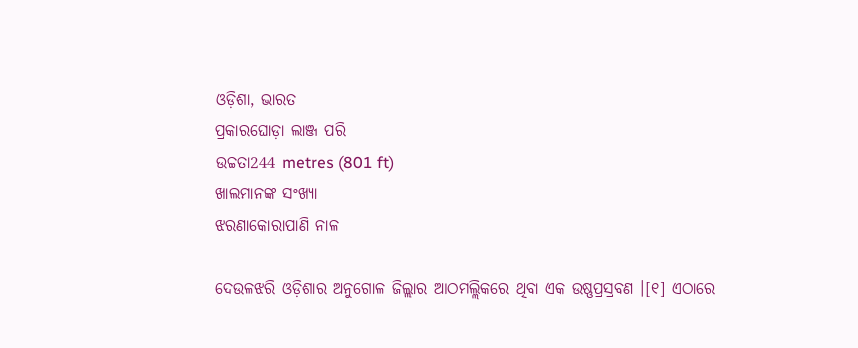ଓଡ଼ିଶା, ଭାରତ
ପ୍ରକାରଘୋଡ଼ା ଲାଞ୍ଜ ପରି
ଉଚ୍ଚତା244 metres (801 ft)
ଖାଲମାନଙ୍କ ସଂଖ୍ୟା
ଝରଣାକୋରାପାଣି ନାଳ

ଦେଉଳଝରି ଓଡ଼ିଶାର ଅନୁଗୋଳ ଜିଲ୍ଲାର ଆଠମଲ୍ଲିକରେ ଥିବା ଏକ ଉଷ୍ଣପ୍ରସ୍ରବଣ ।[୧] ଏଠାରେ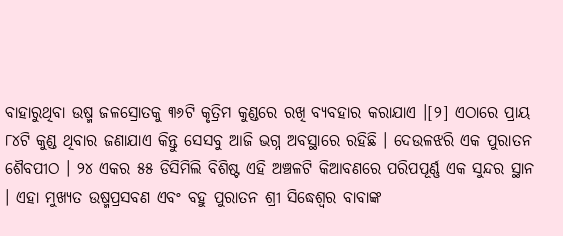ବାହାରୁଥିବା ଉଷ୍ମ ଜଳସ୍ରୋତକୁ ୩୬ଟି କୃତ୍ରିମ କୁଣ୍ଡରେ ରଖି ବ୍ୟବହାର କରାଯାଏ ।[୨] ଏଠାରେ ପ୍ରାୟ ୮୪ଟି କୁଣ୍ଡ ଥିବାର ଜଣାଯାଏ କିନ୍ତୁ ସେସବୁ ଆଜି ଭଗ୍ନ ଅବସ୍ଥାରେ ରହିଛି । ଦେଉଳଝରି ଏକ ପୁରାତନ ଶୈବପୀଠ । ୨୪ ଏକର ୫୫ ଡିସିମିଲି ବିଶିଷ୍ଟ ଏହି ଅଞ୍ଚଳଟି କିଆବଣରେ ପରିପପୂର୍ଣ୍ଣ ଏକ ସୁନ୍ଦର ସ୍ଥାନ । ଏହା ମୁଖ୍ୟତ ଉଷ୍ମପ୍ରସବଣ ଏବଂ ବହୁ ପୁରାତନ ଶ୍ରୀ ସିଦ୍ଧେଶ୍ୱର ବାବାଙ୍କ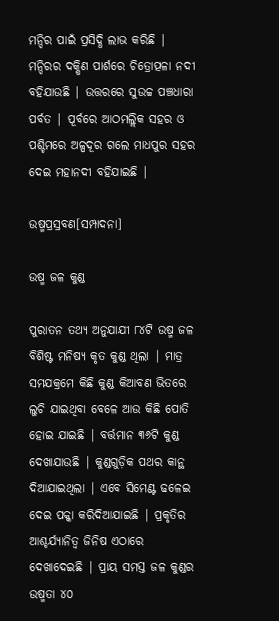ମନ୍ଦିର ପାଇଁ ପ୍ରସିଦ୍ଧି ଲାଭ କରିଛି | ମନ୍ଦିରର ଦକ୍ଷିଣ ପାର୍ଶରେ ଚିତ୍ରୋତ୍ପଳା ନଦୀ ବହିଯାଉଛି | ଉତ୍ତରରେ ସୁଉଚ୍ଚ ପଞ୍ଚଧାରା ପର୍ବତ | ପୂର୍ବରେ ଆଠମଲ୍ଲିକ ସହର ଓ ପଶ୍ଚିମରେ ଅଳ୍ପଦୂର ଗଲେ ମାଧପୁର ସହର ଦେଇ ମହାନଦୀ ବହିଯାଇଛି |

ଉଷ୍ମପ୍ରସ୍ରବଣ[ସମ୍ପାଦନା]

ଉଷ୍ମ ଜଳ କୁଣ୍ଡ

ପୁରାତନ ତଥ୍ୟ ଅନୁଯାଯୀ ୮୪ଟି ଉଷ୍ମ ଜଳ ବିଶିଷ୍ଟ ମନିଷ୍ୟ କୃତ କୁଣ୍ଡ ଥିଲା | ମାତ୍ର ସମଯକ୍ରମେ କିଛି କୁଣ୍ଡ କିଆବଣ ଭିତରେ ଲୁଚି ଯାଇଥିବା ବେଳେ ଆଉ କିଛି ପୋତି ହୋଇ ଯାଇଛି | ବର୍ତ୍ତମାନ ୩୬ଟି କୁଣ୍ଡ ଦେଖାଯାଉଛି | କୁଣ୍ଡଗୁଡ଼ିକ ପଥର କାନ୍ଥ ଦିଆଯାଇଥିଲା | ଏବେ ସିମେଣ୍ଟ ଢଳେଇ ଦେଇ ପକ୍କା କରିଦିଆଯାଇଛି | ପ୍ରକୃତିର ଆଶ୍ଚର୍ଯ୍ୟାନିତ୍ୱ ଜିନିଷ ଏଠାରେ ଦେଖାଦେଇଛି | ପ୍ରାୟ ସମସ୍ତ ଜଳ କୁଣ୍ଡର ଉଷ୍ମତା ୪୦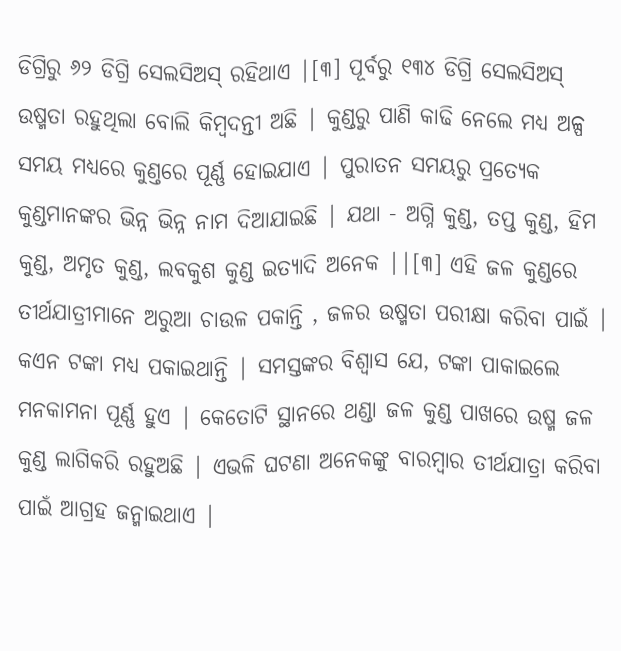ଡିଗ୍ରିରୁ ୬୨ ଡିଗ୍ରି ସେଲସିଅସ୍ ରହିଥାଏ |[୩] ପୂର୍ବରୁ ୧୩୪ ଡିଗ୍ରି ସେଲସିଅସ୍ ଉଷ୍ମତା ରହୁଥିଲା ବୋଲି କିମ୍ବଦନ୍ତୀ ଅଛି | କୁଣ୍ଡରୁ ପାଣି କାଢି ନେଲେ ମଧ୍ଯ ଅଳ୍ପ ସମୟ ମଧ୍ୟରେ କୁଣ୍ତରେ ପୂର୍ଣ୍ଣ ହୋଇଯାଏ | ପୁରାତନ ସମୟରୁ ପ୍ରତ୍ୟେକ କୁଣ୍ଡମାନଙ୍କର ଭିନ୍ନ ଭିନ୍ନ ନାମ ଦିଆଯାଇଛି | ଯଥା - ଅଗ୍ନି କୁଣ୍ଡ, ତପ୍ତ କୁଣ୍ଡ, ହିମ କୁଣ୍ଡ, ଅମୃତ କୁଣ୍ଡ, ଲବକୁଶ କୁଣ୍ଡ ଇତ୍ୟାଦି ଅନେକ ||[୩] ଏହି ଜଳ କୁଣ୍ଡରେ ତୀର୍ଥଯାତ୍ରୀମାନେ ଅରୁଆ ଚାଉଳ ପକାନ୍ତି , ଜଳର ଉଷ୍ମତା ପରୀକ୍ଷା କରିବା ପାଇଁ | କଏନ ଟଙ୍କା ମଧ୍ଯ ପକାଇଥାନ୍ତି | ସମସ୍ତଙ୍କର ବିଶ୍ୱାସ ଯେ, ଟଙ୍କା ପାକାଇଲେ ମନକାମନା ପୂର୍ଣ୍ଣ ହୁଏ | କେତୋଟି ସ୍ଥାନରେ ଥଣ୍ଡା ଜଳ କୁଣ୍ଡ ପାଖରେ ଉଷ୍ମ ଜଳ କୁଣ୍ଡ ଲାଗିକରି ରହୁଅଛି | ଏଭଳି ଘଟଣା ଅନେକଙ୍କୁ ବାରମ୍ବାର ତୀର୍ଥଯାତ୍ରା କରିବା ପାଇଁ ଆଗ୍ରହ ଜନ୍ମାଇଥାଏ |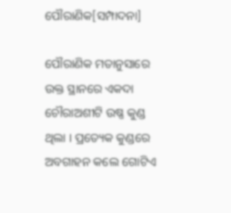ପୌରାଣିକ[ସମ୍ପାଦନା]

ପୌରାଣିକ ମତାନୁସାରେ ଉକ୍ତ ସ୍ଥାନରେ ଏକଦା ଚୌରାଅଶୀଟି ଉଷ୍ଣ କୁଣ୍ଡ ଥିଲା । ପ୍ରତ୍ୟେକ କୁଣ୍ଡରେ ଅବଗାହନ କଲେ ଗୋଟିଏ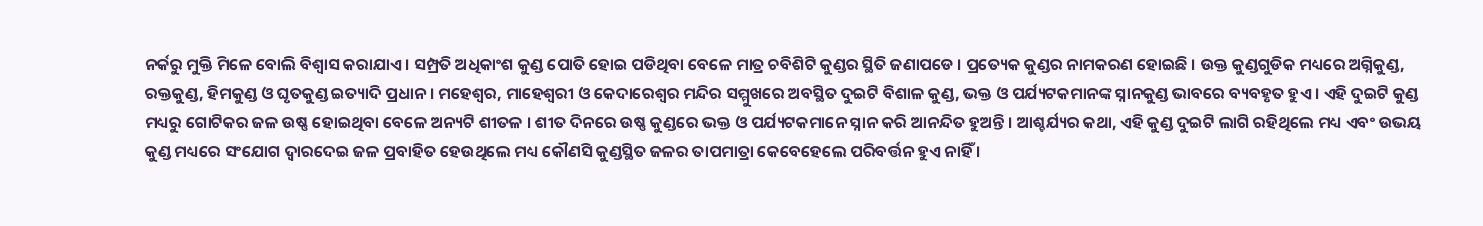ନର୍କରୁ ମୁକ୍ତି ମିଳେ ବୋଲି ବିଶ୍ୱାସ କରାଯାଏ । ସମ୍ପ୍ରତି ଅଧିକାଂଶ କୁଣ୍ଡ ପୋତି ହୋଇ ପଡିଥିବା ବେଳେ ମାତ୍ର ଚବିଶିଟି କୁଣ୍ଡର ସ୍ଥିତି ଜଣାପଡେ । ପ୍ରତ୍ୟେକ କୁଣ୍ଡର ନାମକରଣ ହୋଇଛି । ଉକ୍ତ କୁଣ୍ଡଗୁଡିକ ମଧ୍ୟରେ ଅଗ୍ନିକୁଣ୍ଡ, ରକ୍ତକୁଣ୍ଡ, ହିମକୁଣ୍ଡ ଓ ଘୃତକୁଣ୍ଡ ଇତ୍ୟାଦି ପ୍ରଧାନ । ମହେଶ୍ୱର, ମାହେଶ୍ୱରୀ ଓ କେଦାରେଶ୍ୱର ମନ୍ଦିର ସମ୍ମୁଖରେ ଅବସ୍ଥିତ ଦୁଇଟି ବିଶାଳ କୁଣ୍ଡ, ଭକ୍ତ ଓ ପର୍ଯ୍ୟଟକମାନଙ୍କ ସ୍ନାନକୁଣ୍ଡ ଭାବରେ ବ୍ୟବହୃତ ହୁଏ । ଏହି ଦୁଇଟି କୁଣ୍ଡ ମଧ୍ୟରୁ ଗୋଟିକର ଜଳ ଉଷ୍ଣ ହୋଇଥିବା ବେଳେ ଅନ୍ୟଟି ଶୀତଳ । ଶୀତ ଦିନରେ ଉଷ୍ଣ କୁଣ୍ଡରେ ଭକ୍ତ ଓ ପର୍ଯ୍ୟଟକମାନେ ସ୍ନାନ କରି ଆନନ୍ଦିତ ହୁଅନ୍ତି । ଆଶ୍ଚର୍ଯ୍ୟର କଥା, ଏହି କୁଣ୍ଡ ଦୁଇଟି ଲାଗି ରହିଥିଲେ ମଧ୍ୟ ଏବଂ ଉଭୟ କୁଣ୍ଡ ମଧ୍ୟରେ ସଂଯୋଗ ଦ୍ୱାରଦେଇ ଜଳ ପ୍ରବାହିତ ହେଉଥିଲେ ମଧ୍ୟ କୌଣସି କୁଣ୍ଡସ୍ଥିତ ଜଳର ତାପମାତ୍ରା କେବେହେଲେ ପରିବର୍ତ୍ତନ ହୁଏ ନାହିଁ ।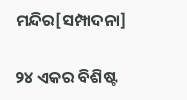ମନ୍ଦିର[ସମ୍ପାଦନା]

୨୪ ଏକର ବିଶିଷ୍ଟ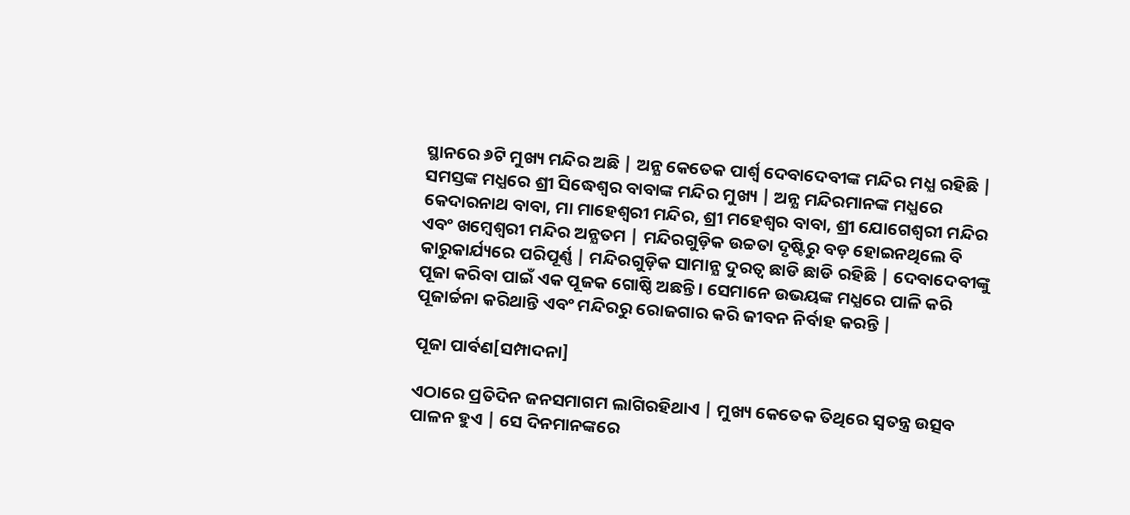ସ୍ଥାନରେ ୬ଟି ମୁଖ୍ୟ ମନ୍ଦିର ଅଛି | ଅନ୍ଯ କେତେକ ପାର୍ଶ୍ୱ ଦେବାଦେବୀଙ୍କ ମନ୍ଦିର ମଧ୍ଯ ରହିଛି | ସମସ୍ତଙ୍କ ମଧ୍ଯରେ ଶ୍ରୀ ସିଦ୍ଧେଶ୍ୱର ବାବାଙ୍କ ମନ୍ଦିର ମୁଖ୍ୟ | ଅନ୍ଯ ମନ୍ଦିରମାନଙ୍କ ମଧ୍ଯରେ କେଦାରନାଥ ବାବା, ମା ମାହେଶ୍ୱରୀ ମନ୍ଦିର, ଶ୍ରୀ ମହେଶ୍ୱର ବାବା, ଶ୍ରୀ ଯୋଗେଶ୍ୱରୀ ମନ୍ଦିର ଏବଂ ଖମ୍ବେଶ୍ୱରୀ ମନ୍ଦିର ଅନ୍ଯତମ | ମନ୍ଦିରଗୁଡ଼ିକ ଉଚ୍ଚତା ଦୃଷ୍ଟିରୁ ବଡ଼ ହୋଇନଥିଲେ ବି କାରୁକାର୍ଯ୍ୟରେ ପରିପୂର୍ଣ୍ଣ | ମନ୍ଦିରଗୁଡ଼ିକ ସାମାନ୍ଯ ଦୁରତ୍ୱ ଛାଡି ଛାଡି ରହିଛି | ଦେବାଦେବୀଙ୍କୁ ପୂଜା କରିବା ପାଇଁ ଏକ ପୂଜକ ଗୋଷ୍ଠି ଅଛନ୍ତି । ସେମାନେ ଉଭୟଙ୍କ ମଧ୍ଯରେ ପାଳି କରି ପୂଜାର୍ଚ୍ଚନା କରିଥାନ୍ତି ଏବଂ ମନ୍ଦିରରୁ ରୋଜଗାର କରି ଜୀବନ ନିର୍ବାହ କରନ୍ତି |

ପୂଜା ପାର୍ବଣ[ସମ୍ପାଦନା]

ଏଠାରେ ପ୍ରତିଦିନ ଜନସମାଗମ ଲାଗିରହିଥାଏ | ମୁଖ୍ୟ କେତେକ ତିଥିରେ ସ୍ୱତନ୍ତ୍ର ଉତ୍ସବ ପାଳନ ହୁଏ | ସେ ଦିନମାନଙ୍କରେ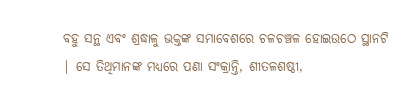ବହୁ ସନ୍ଥ ଏବଂ ଶ୍ରଦ୍ଧାଳୁ ଭକ୍ତଙ୍କ ସମାବେଶରେ ଚଳଚଞ୍ଚଳ ହୋଇଉଠେ ସ୍ଥାନଟି | ସେ ତିଥିମାନଙ୍କ ମଧ୍ୟରେ ପଣା ସଂକ୍ରାନ୍ତି, ଶୀତଳଶଷ୍ଠୀ,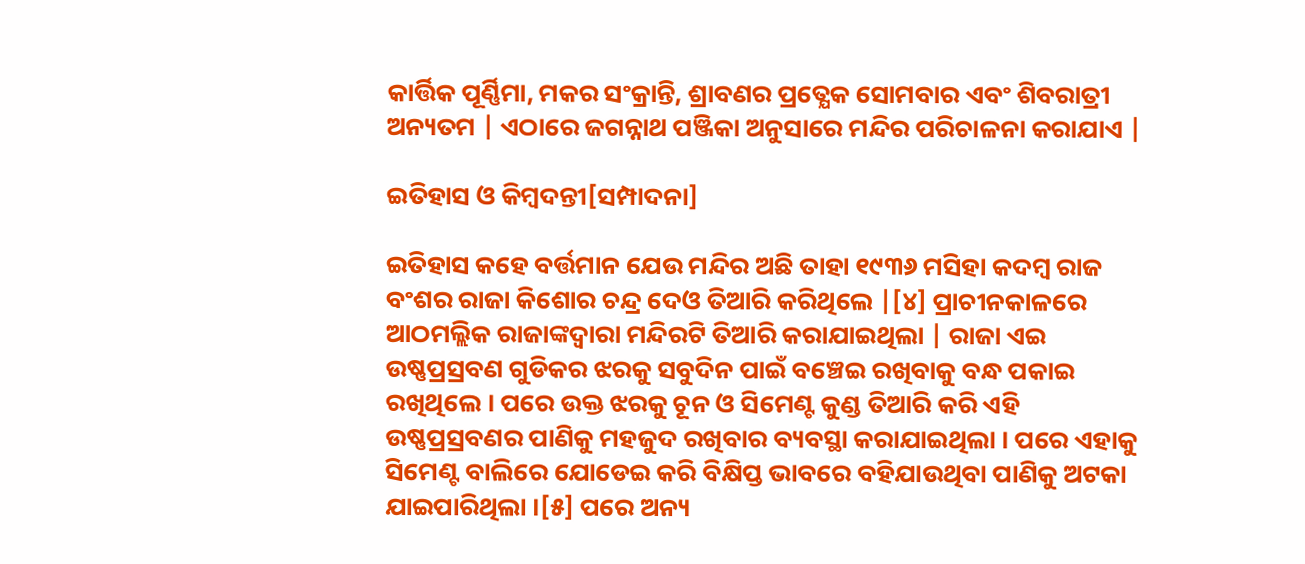କାର୍ତ୍ତିକ ପୂର୍ଣ୍ଣିମା, ମକର ସଂକ୍ରାନ୍ତି, ଶ୍ରାବଣର ପ୍ରତ୍ଯେକ ସୋମବାର ଏବଂ ଶିବରାତ୍ରୀ ଅନ୍ୟତମ | ଏଠାରେ ଜଗନ୍ନାଥ ପଞ୍ଜିକା ଅନୁସାରେ ମନ୍ଦିର ପରିଚାଳନା କରାଯାଏ |

ଇତିହାସ ଓ କିମ୍ବଦନ୍ତୀ[ସମ୍ପାଦନା]

ଇତିହାସ କହେ ବର୍ତ୍ତମାନ ଯେଉ ମନ୍ଦିର ଅଛି ତାହା ୧୯୩୬ ମସିହା କଦମ୍ବ ରାଜ ବଂଶର ରାଜା କିଶୋର ଚନ୍ଦ୍ର ଦେଓ ତିଆରି କରିଥିଲେ |[୪] ପ୍ରାଚୀନକାଳରେ ଆଠମଲ୍ଲିକ ରାଜାଙ୍କଦ୍ୱାରା ମନ୍ଦିରଟି ତିଆରି କରାଯାଇଥିଲା | ରାଜା ଏଇ ଉଷ୍ଣପ୍ରସ୍ରବଣ ଗୁଡିକର ଝରକୁ ସବୁଦିନ ପାଇଁ ବଞ୍ଚେଇ ରଖିବାକୁ ବନ୍ଧ ପକାଇ ରଖିଥିଲେ । ପରେ ଉକ୍ତ ଝରକୁ ଚୂନ ଓ ସିମେଣ୍ଟ କୁଣ୍ଡ ତିଆରି କରି ଏହି ଉଷ୍ଣପ୍ରସ୍ରବଣର ପାଣିକୁ ମହଜୁଦ ରଖିବାର ବ୍ୟବସ୍ଥା କରାଯାଇଥିଲା । ପରେ ଏହାକୁ ସିମେଣ୍ଟ ବାଲିରେ ଯୋଡେଇ କରି ବିକ୍ଷିପ୍ତ ଭାବରେ ବହିଯାଉଥିବା ପାଣିକୁ ଅଟକା ଯାଇପାରିଥିଲା ।[୫] ପରେ ଅନ୍ୟ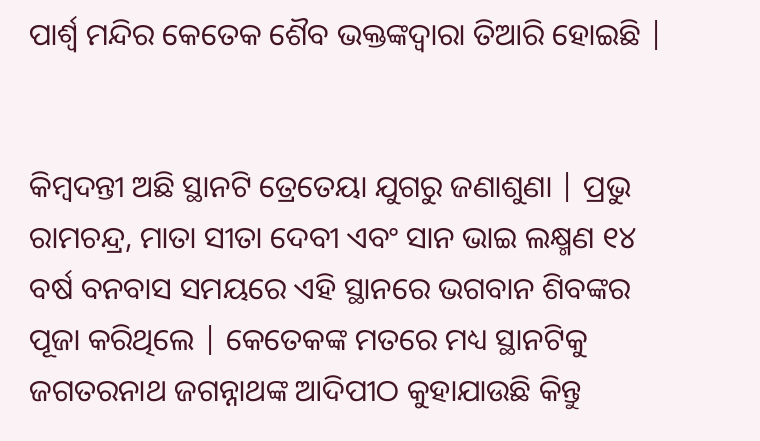ପାର୍ଶ୍ୱ ମନ୍ଦିର କେତେକ ଶୈବ ଭକ୍ତଙ୍କଦ୍ୱାରା ତିଆରି ହୋଇଛି |


କିମ୍ବଦନ୍ତୀ ଅଛି ସ୍ଥାନଟି ତ୍ରେତେୟା ଯୁଗରୁ ଜଣାଶୁଣା | ପ୍ରଭୁ ରାମଚନ୍ଦ୍ର, ମାତା ସୀତା ଦେବୀ ଏବଂ ସାନ ଭାଇ ଲକ୍ଷ୍ମଣ ୧୪ ବର୍ଷ ବନବାସ ସମୟରେ ଏହି ସ୍ଥାନରେ ଭଗବାନ ଶିବଙ୍କର ପୂଜା କରିଥିଲେ | କେତେକଙ୍କ ମତରେ ମଧ୍ୟ ସ୍ଥାନଟିକୁ ଜଗତରନାଥ ଜଗନ୍ନାଥଙ୍କ ଆଦିପୀଠ କୁହାଯାଉଛି କିନ୍ତୁ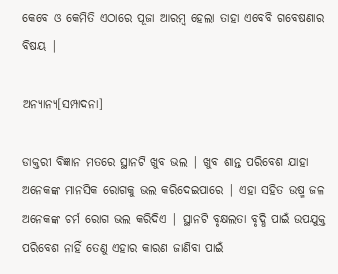କେବେ ଓ କେମିତି ଏଠାରେ ପୂଜା ଆରମ୍ବ ହେଲା ତାହା ଏବେବି ଗବେଷଣାର ବିଷୟ |

ଅନ୍ଯାନ୍ୟ[ସମ୍ପାଦନା]

ଡାକ୍ତରୀ ବିଜ୍ଞାନ ମତରେ ସ୍ଥାନଟି ଖୁବ ଭଲ | ଖୁବ ଶାନ୍ତ ପରିବେଶ ଯାହା ଅନେକଙ୍କ ମାନସିକ ରୋଗକୁ ଭଲ କରିଦେଇପାରେ | ଏହା ସହିତ ଉଷ୍ମ ଜଳ ଅନେକଙ୍କ ଚର୍ମ ରୋଗ ଭଲ କରିଦିଏ | ସ୍ଥାନଟି ବୃକ୍ଷଲତା ବୃଦ୍ଧି ପାଇଁ ଉପଯୁକ୍ତ ପରିବେଶ ନାହିଁ ତେଣୁ ଏହାର କାରଣ ଜାଣିବା ପାଇଁ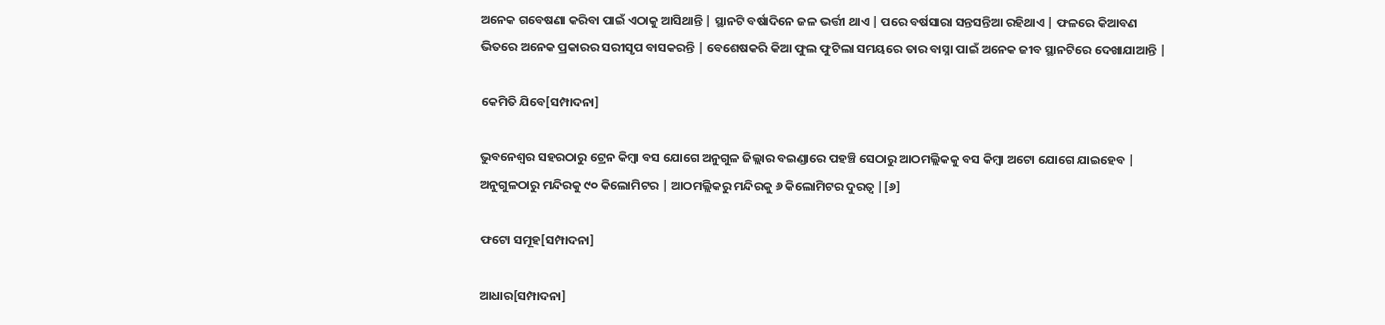ଅନେକ ଗବେଷଣା କରିବା ପାଇଁ ଏଠାକୁ ଆସିଥାନ୍ତି | ସ୍ଥାନଟି ବର୍ଷାଦିନେ ଜଳ ଭର୍ତ୍ତୀ ଥାଏ | ପରେ ବର୍ଷସାରା ସନ୍ତସନ୍ତିଆ ରହିଥାଏ | ଫଳରେ କିଆବଣ ଭିତରେ ଅନେକ ପ୍ରକାରର ସରୀସୃପ ବାସକରନ୍ତି | ବେଶେଷକରି କିଆ ଫୁଲ ଫୁଟିଲା ସମୟରେ ତାର ବାସ୍ନା ପାଇଁ ଅନେକ ଜୀବ ସ୍ଥାନଟିରେ ଦେଖାଯାଆନ୍ତି |

କେମିତି ଯିବେ[ସମ୍ପାଦନା]

ଭୁବନେଶ୍ୱର ସହରଠାରୁ ଟ୍ରେନ କିମ୍ବା ବସ ଯୋଗେ ଅନୁଗୁଳ ଜିଲ୍ଲାର ବଇଣ୍ଡାରେ ପହଞ୍ଚି ସେଠାରୁ ଆଠମଲ୍ଲିକକୁ ବସ କିମ୍ବା ଅଟୋ ଯୋଗେ ଯାଇହେବ | ଅନୁଗୁଳଠାରୁ ମନ୍ଦିରକୁ ୯୦ କିଲୋମିଟର | ଆଠମଲ୍ଲିକରୁ ମନ୍ଦିରକୁ ୬ କିଲୋମିଟର ଦୁରତ୍ୱ |[୬]

ଫଟୋ ସମୂହ[ସମ୍ପାଦନା]

ଆଧାର[ସମ୍ପାଦନା]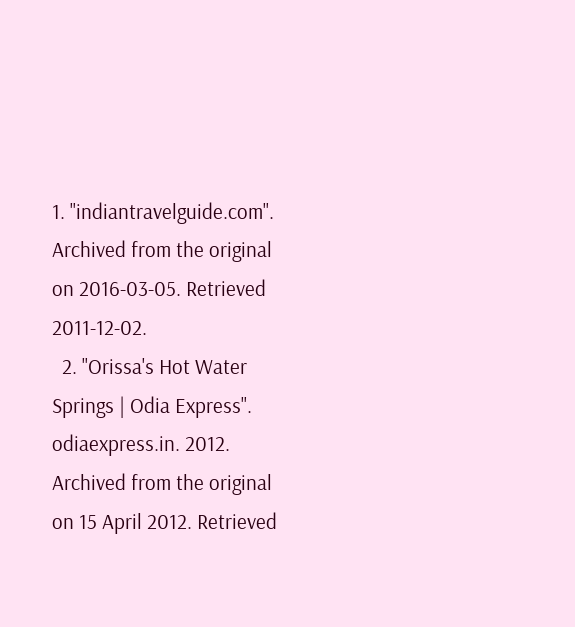1. "indiantravelguide.com". Archived from the original on 2016-03-05. Retrieved 2011-12-02.
  2. "Orissa's Hot Water Springs | Odia Express". odiaexpress.in. 2012. Archived from the original on 15 April 2012. Retrieved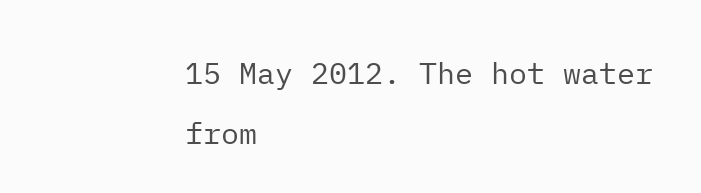15 May 2012. The hot water from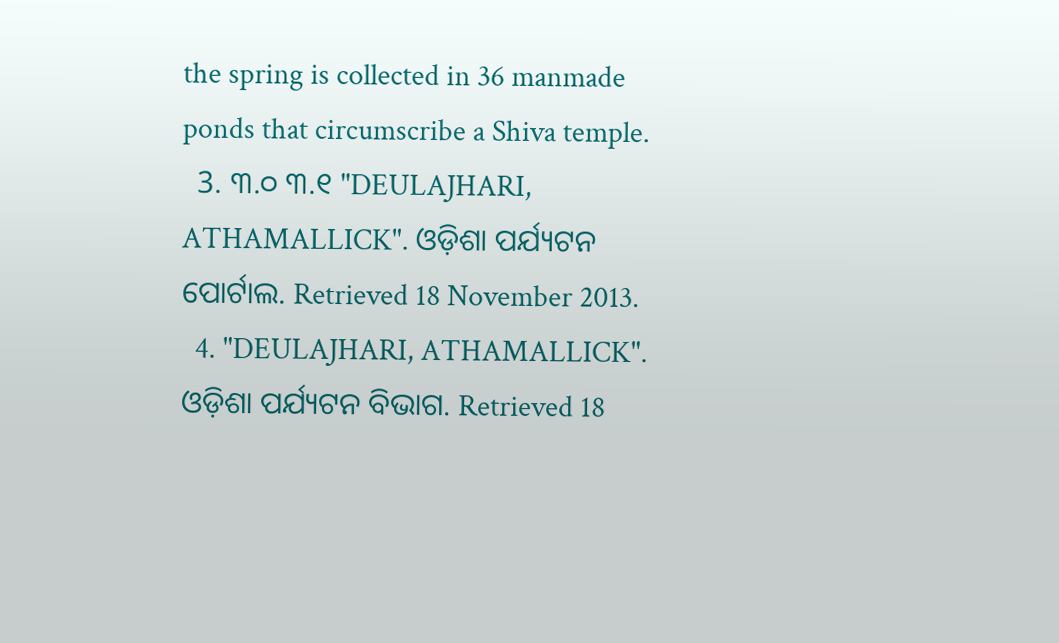the spring is collected in 36 manmade ponds that circumscribe a Shiva temple.
  3. ୩.୦ ୩.୧ "DEULAJHARI, ATHAMALLICK". ଓଡ଼ିଶା ପର୍ଯ୍ୟଟନ ପୋର୍ଟାଲ. Retrieved 18 November 2013.
  4. "DEULAJHARI, ATHAMALLICK". ଓଡ଼ିଶା ପର୍ଯ୍ୟଟନ ବିଭାଗ. Retrieved 18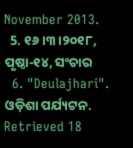November 2013.
  5. ୧୬।୩।୨୦୧୮, ପୃଷ୍ଠା-୧୪, ସଂଚାର
  6. "Deulajhari". ଓଡ଼ିଶା ପର୍ଯ୍ୟଟନ. Retrieved 18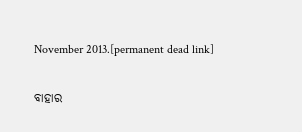November 2013.[permanent dead link]

ବାହାର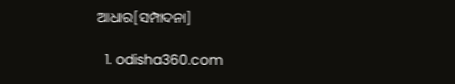ଆଧାର[ସମ୍ପାଦନା]

  1. odisha360.com